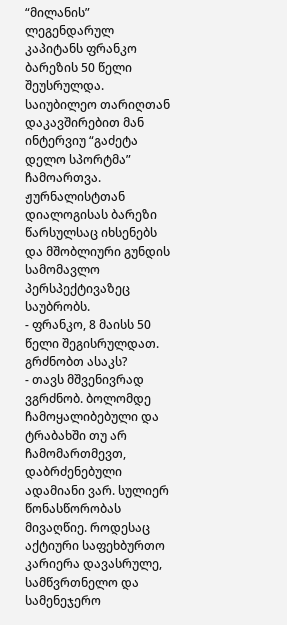“მილანის” ლეგენდარულ კაპიტანს ფრანკო ბარეზის 50 წელი შეუსრულდა. საიუბილეო თარიღთან დაკავშირებით მან ინტერვიუ “გაძეტა დელო სპორტმა” ჩამოართვა. ჟურნალისტთან დიალოგისას ბარეზი წარსულსაც იხსენებს და მშობლიური გუნდის სამომავლო პერსპექტივაზეც საუბრობს.
- ფრანკო, 8 მაისს 50 წელი შეგისრულდათ. გრძნობთ ასაკს?
- თავს მშვენივრად ვგრძნობ. ბოლომდე ჩამოყალიბებული და ტრაბახში თუ არ ჩამომართმევთ, დაბრძენებული ადამიანი ვარ. სულიერ წონასწორობას მივაღწიე. როდესაც აქტიური საფეხბურთო კარიერა დავასრულე, სამწვრთნელო და სამენეჯერო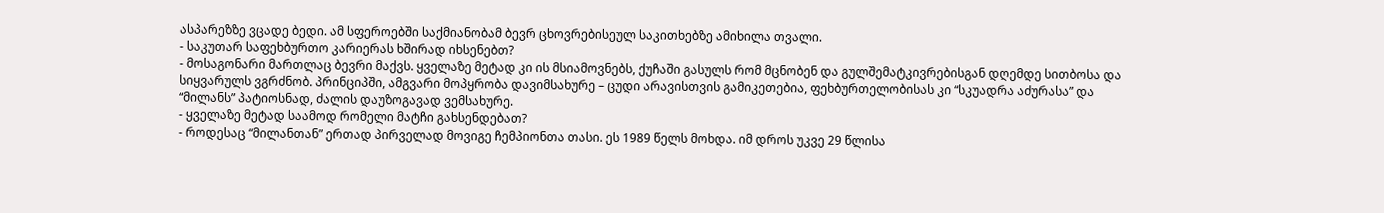ასპარეზზე ვცადე ბედი. ამ სფეროებში საქმიანობამ ბევრ ცხოვრებისეულ საკითხებზე ამიხილა თვალი.
- საკუთარ საფეხბურთო კარიერას ხშირად იხსენებთ?
- მოსაგონარი მართლაც ბევრი მაქვს. ყველაზე მეტად კი ის მსიამოვნებს, ქუჩაში გასულს რომ მცნობენ და გულშემატკივრებისგან დღემდე სითბოსა და სიყვარულს ვგრძნობ. პრინციპში, ამგვარი მოპყრობა დავიმსახურე – ცუდი არავისთვის გამიკეთებია, ფეხბურთელობისას კი “სკუადრა აძურასა” და “მილანს” პატიოსნად, ძალის დაუზოგავად ვემსახურე.
- ყველაზე მეტად საამოდ რომელი მატჩი გახსენდებათ?
- როდესაც “მილანთან” ერთად პირველად მოვიგე ჩემპიონთა თასი. ეს 1989 წელს მოხდა. იმ დროს უკვე 29 წლისა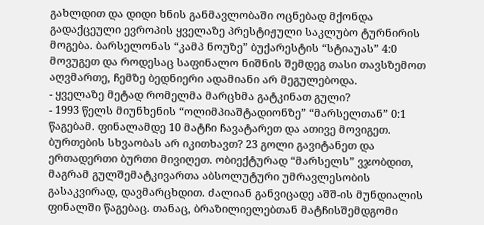გახლდით და დიდი ხნის განმავლობაში ოცნებად მქონდა გადაქცეული ევროპის ყველაზე პრესტიჟული საკლუბო ტურნირის მოგება. ბარსელონას “კამპ ნოუზე” ბუქარესტის “სტიაუას” 4:0 მოვუგეთ და როდესაც საფინალო ნიშნის შემდეგ თასი თავსზემოთ აღვმართე, ჩემზე ბედნიერი ადამიანი არ მეგულებოდა.
- ყველაზე მეტად რომელმა მარცხმა გატკინათ გული?
- 1993 წელს მიუნხენის “ოლიმპიაშტადიონზე” “მარსელთან” 0:1 წაგებამ. ფინალამდე 10 მატჩი ჩავატარეთ და ათივე მოვიგეთ. ბურთების სხვაობას არ იკითხავთ? 23 გოლი გავიტანეთ და ერთადერთი ბურთი მივიღეთ. ობიექტურად “მარსელს” ვჯობდით, მაგრამ გულშემატკივართა აბსოლუტური უმრავლესობის გასაკვირად, დავმარცხდით. ძალიან განვიცადე აშშ-ის მუნდიალის ფინალში წაგებაც. თანაც, ბრაზილიელებთან მატჩისშემდგომი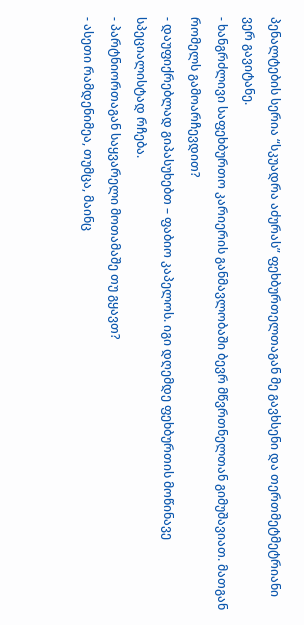პენალტების სერია “სკუადრა აძურას” ფეხბურთელთაგან მე გავხსენი და თერთმეტმეტრიანი ვერ გავიტანე.
- ხანგრძლივი საფეხბურთო კარიერის განმავლობაში ბევრ მწვრთნელთან გიმუშავიათ. მათგან რომელს გამოარჩევდით?
- დაუფიქრებლად გიპასუხებთ – ფაბიო კაპელოს. იგი დღემდე ფეხბურთის მოწინავე სპეციალისტად რჩება.
- პარტნიორთაგან საყვარელი მოთამაშე თუ გყავთ?
- ასეთი რამდენიმეა, თუმცა, მაინც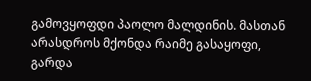გამოვყოფდი პაოლო მალდინის. მასთან არასდროს მქონდა რაიმე გასაყოფი, გარდა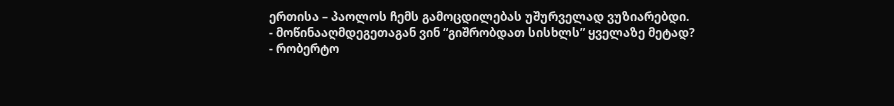ერთისა – პაოლოს ჩემს გამოცდილებას უშურველად ვუზიარებდი.
- მოწინააღმდეგეთაგან ვინ “გიშრობდათ სისხლს” ყველაზე მეტად?
- რობერტო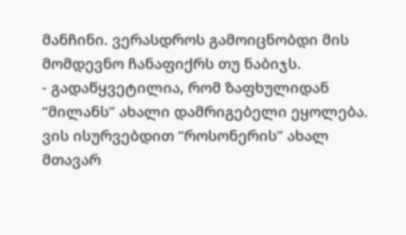მანჩინი. ვერასდროს გამოიცნობდი მის მომდევნო ჩანაფიქრს თუ ნაბიჯს.
- გადაწყვეტილია, რომ ზაფხულიდან “მილანს” ახალი დამრიგებელი ეყოლება. ვის ისურვებდით “როსონერის” ახალ მთავარ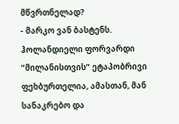მწვრთნელად?
- მარკო ვან ბასტენს. ჰოლანდიელი ფორვარდი “მილანისთვის” ეტაპობრივი ფეხბურთელია, ამასთან, მან სანაკრებო და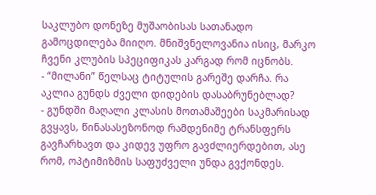საკლუბო დონეზე მუშაობისას სათანადო გამოცდილება მიიღო. მნიშვნელოვანია ისიც, მარკო ჩვენი კლუბის სპეციფიკას კარგად რომ იცნობს.
- “მილანი” წელსაც ტიტულის გარეშე დარჩა. რა აკლია გუნდს ძველი დიდების დასაბრუნებლად?
- გუნდში მაღალი კლასის მოთამაშეები საკმარისად გვყავს, წინასასეზონოდ რამდენიმე ტრანსფერს გავჩარხავთ და კიდევ უფრო გავძლიერდებით, ასე რომ, ოპტიმიზმის საფუძველი უნდა გვქონდეს.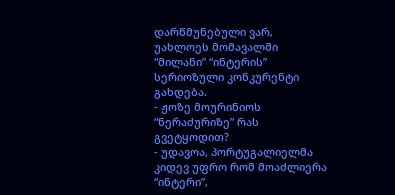დარწმუნებული ვარ, უახლოეს მომავალში “მილანი” “ინტერის” სერიოზული კონკურენტი გახდება.
- ჟოზე მოურინიოს “ნერაძურიზე” რას გვეტყოდით?
- უდავოა, პორტუგალიელმა კიდევ უფრო რომ მოაძლიერა “ინტერი”,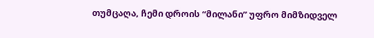თუმცაღა, ჩემი დროის “მილანი” უფრო მიმზიდველ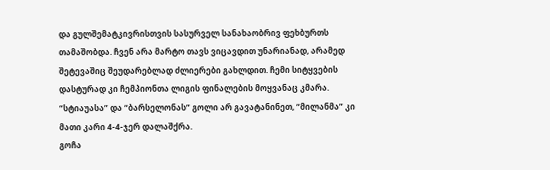და გულშემატკივრისთვის სასურველ სანახაობრივ ფეხბურთს თამაშობდა. ჩვენ არა მარტო თავს ვიცავდით უნარიანად, არამედ შეტევაშიც შეუდარებლად ძლიერები გახლდით. ჩემი სიტყვების დასტურად კი ჩემპიონთა ლიგის ფინალების მოყვანაც კმარა. “სტიაუასა” და “ბარსელონას” გოლი არ გავატანინეთ, “მილანმა” კი მათი კარი 4-4-ჯერ დალაშქრა.
გოჩა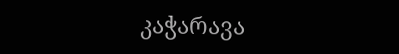კაჭარავა